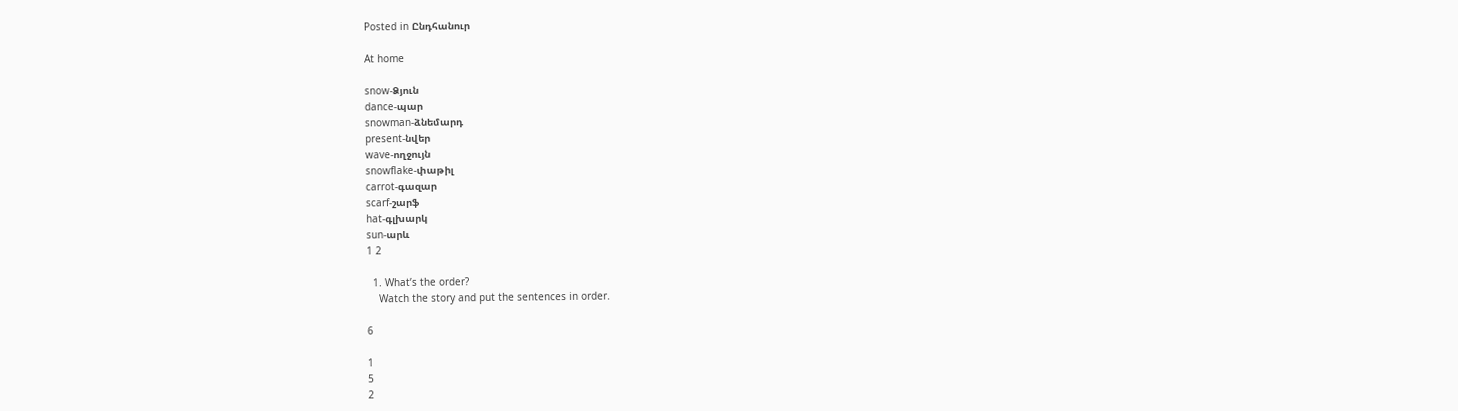Posted in Ընդհանուր

At home

snow-Ձյուն
dance-պար
snowman-ձնեմարդ
present-նվեր
wave-ողջույն
snowflake-փաթիլ
carrot-գազար
scarf-շարֆ
hat-գլխարկ
sun-արև
1 2

  1. What’s the order?
    Watch the story and put the sentences in order.

6

1
5
2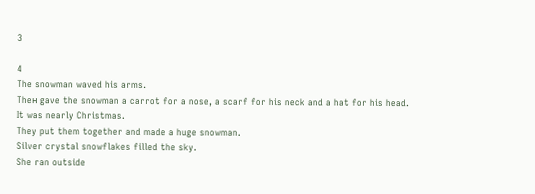3

4
The snowman waved his arms.
Theн gave the snowman a carrot for a nose, a scarf for his neck and a hat for his head.
It was nearly Christmas.
They put them together and made a huge snowman.
Silver crystal snowflakes filled the sky.
She ran outside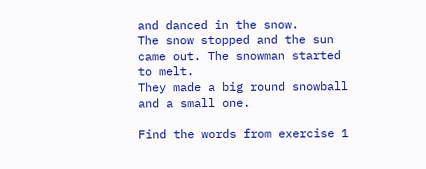and danced in the snow.
The snow stopped and the sun came out. The snowman started to melt.
They made a big round snowball and a small one.

Find the words from exercise 1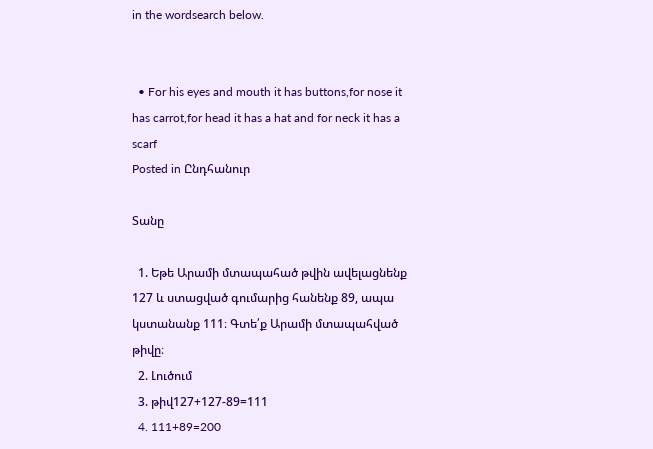in the wordsearch below.


  • For his eyes and mouth it has buttons,for nose it has carrot,for head it has a hat and for neck it has a scarf
Posted in Ընդհանուր

Տանը

  1. Եթե Արամի մտապահած թվին ավելացնենք 127 և ստացված գումարից հանենք 89, ապա կստանանք 111։ Գտե՛ք Արամի մտապահված թիվը։
  2. Լուծում
  3. թիվ127+127-89=111
  4. 111+89=200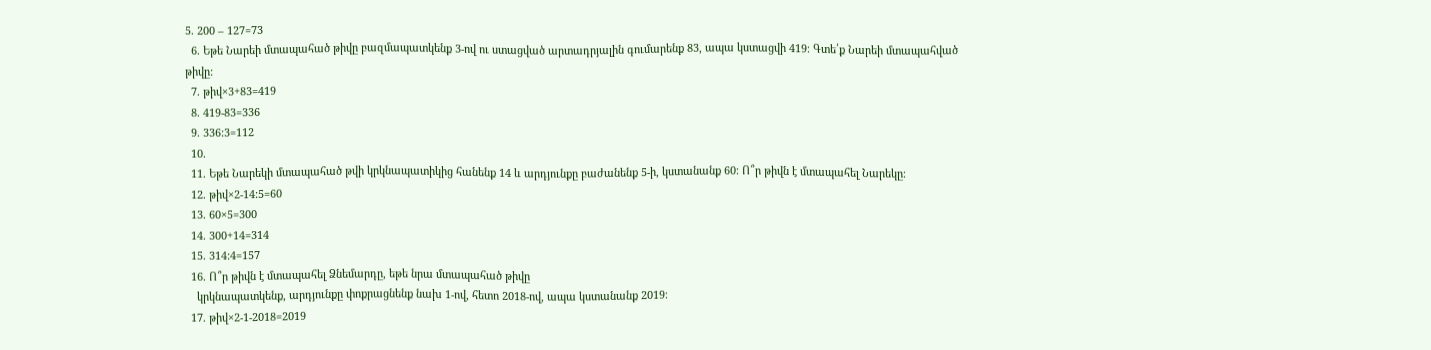5. 200 – 127=73
  6. Եթե Նարեի մտապահած թիվը բազմապատկենք 3-ով ու ստացված արտադրյալին գումարենք 83, ապա կստացվի 419։ Գտե՛ք Նարեի մտապահված թիվը:
  7. թիվ×3+83=419
  8. 419-83=336
  9. 336:3=112
  10.
  11. Եթե Նարեկի մտապահած թվի կրկնապատիկից հանենք 14 և արդյունքը բաժանենք 5-ի, կստանանք 60։ Ո՞ր թիվն է մտապահել Նարեկը։
  12. թիվ×2-14:5=60
  13. 60×5=300
  14. 300+14=314
  15. 314:4=157
  16. Ո՞ր թիվն է մտապահել Ձնեմարդը, եթե նրա մտապահած թիվը
    կրկնապատկենք, արդյունքը փոքրացնենք նախ 1-ով, հետո 2018-ով, ապա կստանանք 2019։
  17. թիվ×2-1-2018=2019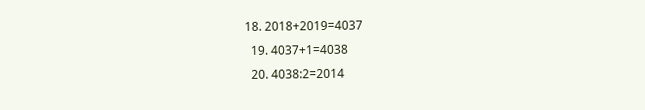18. 2018+2019=4037
  19. 4037+1=4038
  20. 4038:2=2014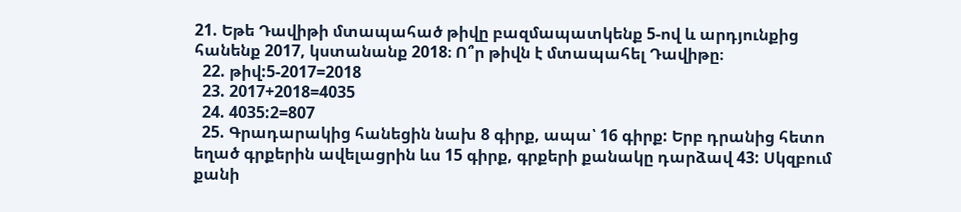21. Եթե Դավիթի մտապահած թիվը բազմապատկենք 5-ով և արդյունքից հանենք 2017, կստանանք 2018։ Ո՞ր թիվն է մտապահել Դավիթը։
  22. թիվ:5-2017=2018
  23. 2017+2018=4035
  24. 4035:2=807
  25. Գրադարակից հանեցին նախ 8 գիրք, ապա՝ 16 գիրք: Երբ դրանից հետո եղած գրքերին ավելացրին ևս 15 գիրք, գրքերի քանակը դարձավ 43: Սկզբում քանի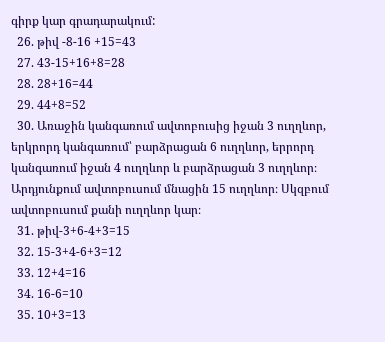գիրք կար գրադարակում:
  26. թիվ -8-16 +15=43
  27. 43-15+16+8=28
  28. 28+16=44
  29. 44+8=52
  30. Առաջին կանգառում ավտոբուսից իջան 3 ուղղևոր, երկրորդ կանգառում՝ բարձրացան 6 ուղղևոր, երրորդ կանգառում իջան 4 ուղղևոր և բարձրացան 3 ուղղևոր։ Արդյունքում ավտոբուսում մնացին 15 ուղղևոր։ Սկզբում ավտոբուսում քանի ուղղևոր կար։
  31. թիվ-3+6-4+3=15
  32. 15-3+4-6+3=12
  33. 12+4=16
  34. 16-6=10
  35. 10+3=13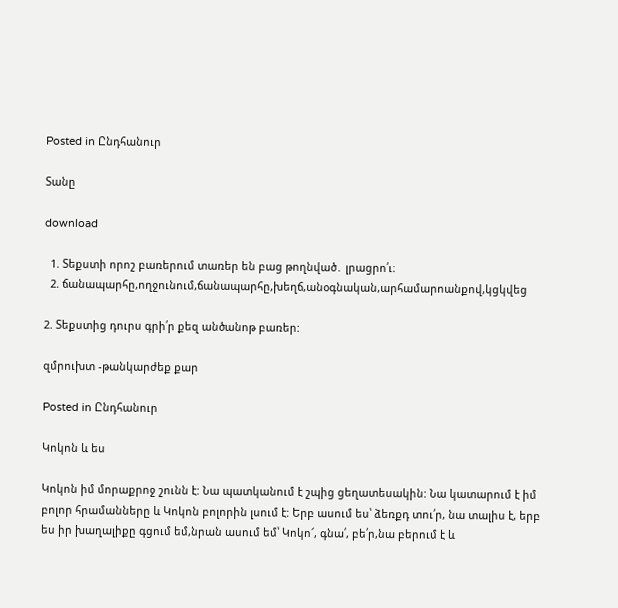Posted in Ընդհանուր

Տանը

download

  1. Տեքստի որոշ բառերում տառեր են բաց թողնված․ լրացրո՛ւ։
  2. ճանապարհը,ողջունում,ճանապարհը,խեղճ,անօգնական,արհամարոանքով,կցկվեց

2. Տեքստից դուրս գրի՛ր քեզ անծանոթ բառեր:

զմրուխտ -թանկարժեք քար

Posted in Ընդհանուր

Կոկոն և ես

Կոկոն իմ մորաքրոջ շունն է: Նա պատկանում է շպից ցեղատեսակին: Նա կատարում է իմ բոլոր հրամանները և Կոկոն բոլորին լսում է: Երբ ասում ես՝ ձեռքդ տու՛ր, նա տալիս է, երբ ես իր խաղալիքը գցում եմ,նրան ասում եմ՝ Կոկո՜, գնա՛, բե՛ր,նա բերում է և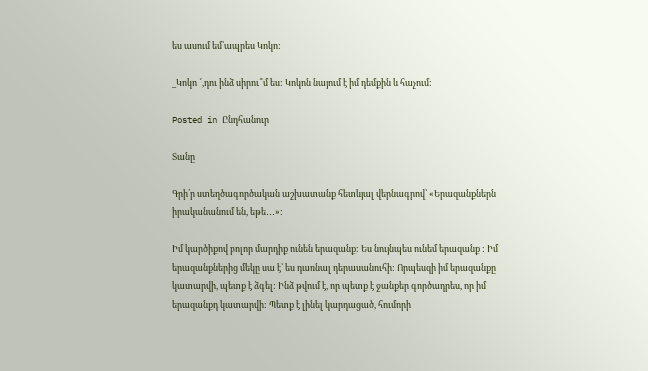ես ասում եմ՝ապրես Կոկո:

_Կոկո ՜,դու ինձ սիրու՞մ ես: Կոկոն նայում է իմ դեմքին և հաչում:

Posted in Ընդհանուր

Տանը

Գրի՛ր ստեղծագործական աշխատանք հետևյալ վերնագրով՝ «Երազանքներն իրականանում են, եթե․․․»:

Իմ կարծիքով բոլոր մարդիք ունեն երազանք: Ես նույնպես ունեմ երազանք : Իմ երազանքներից մեկը սա է՝ ես դառնալ դերասանուհի: Որպեսզի իմ երազանքը կատարվի, պետք է ձգել: Ինձ թվում է, որ պետք է ջանքեր գործադրես, որ իմ երազանքդ կատարվի: Պետք է լինել կարդացած, հումորի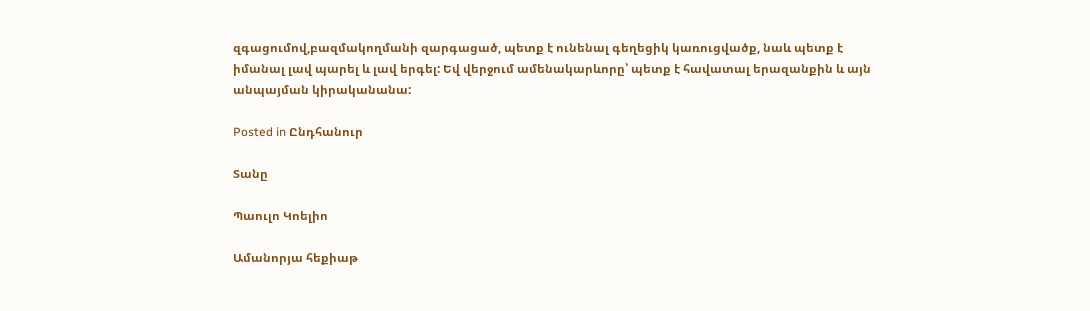զգացումով,բազմակողմանի զարգացած, պետք է ունենալ գեղեցիկ կառուցվածք, նաև պետք է իմանալ լավ պարել և լավ երգել: Եվ վերջում ամենակարևորը՝ պետք է հավատալ երազանքին և այն անպայման կիրականանա:

Posted in Ընդհանուր

Տանը

Պաուլո Կոելիո

Ամանորյա հեքիաթ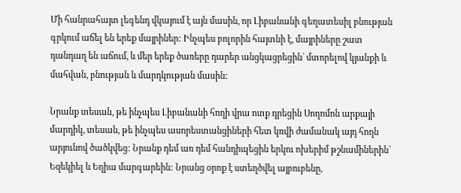Մի հանրահայտ լեգենդ վկայում է այն մասին, որ Լիբանանի գեղատեսիլ բնության գրկում աճել են երեք մայրիներ: Ինչպես բոլորին հայտնի է, մայրիները շատ դանդաղ են աճում, և մեր երեք ծառերը դարեր անցկացրեցին` մտորելով կյանքի և մահվան, բնության և մարդկության մասին:

Նրանք տեսան, թե ինչպես Լիբանանի հողի վրա ոտք դրեցին Սողոմոն արքայի մարդիկ, տեսան, թե ինչպես ասորեստանցիների հետ կռվի ժամանակ այդ հողն արյունով ծածկվեց: Նրանք դեմ առ դեմ հանդիպեցին երկու ոխերիմ թշնամիներին` Եզեկիել և Եղիա մարգարեին: Նրանց օրոք է ստեղծվել այբուբենը,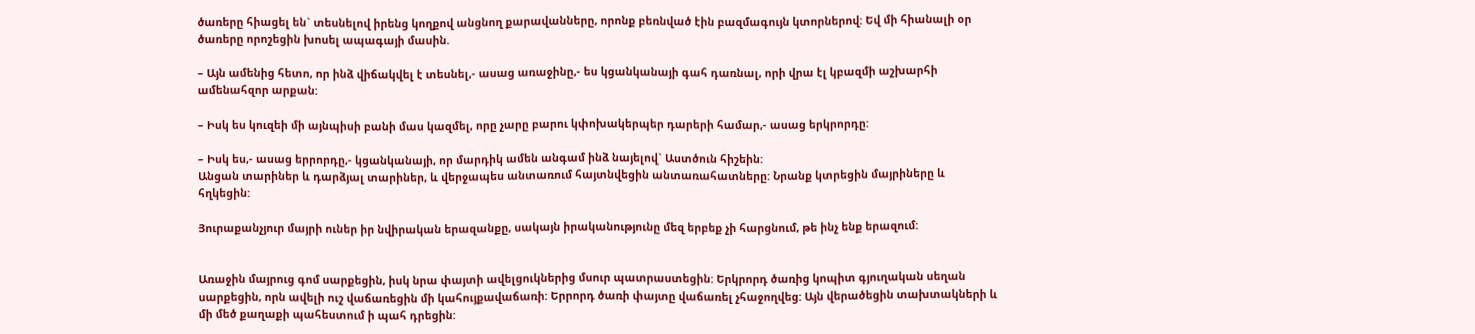ծառերը հիացել են` տեսնելով իրենց կողքով անցնող քարավանները, որոնք բեռնված էին բազմագույն կտորներով: Եվ մի հիանալի օր ծառերը որոշեցին խոսել ապագայի մասին.

– Այն ամենից հետո, որ ինձ վիճակվել է տեսնել,- ասաց առաջինը,- ես կցանկանայի գահ դառնալ, որի վրա էլ կբազմի աշխարհի ամենահզոր արքան:

– Իսկ ես կուզեի մի այնպիսի բանի մաս կազմել, որը չարը բարու կփոխակերպեր դարերի համար,- ասաց երկրորդը:

– Իսկ ես,- ասաց երրորդը,- կցանկանայի, որ մարդիկ ամեն անգամ ինձ նայելով` Աստծուն հիշեին:
Անցան տարիներ և դարձյալ տարիներ, և վերջապես անտառում հայտնվեցին անտառահատները: Նրանք կտրեցին մայրիները և հղկեցին:

Յուրաքանչյուր մայրի ուներ իր նվիրական երազանքը, սակայն իրականությունը մեզ երբեք չի հարցնում, թե ինչ ենք երազում:


Առաջին մայրուց գոմ սարքեցին, իսկ նրա փայտի ավելցուկներից մսուր պատրաստեցին: Երկրորդ ծառից կոպիտ գյուղական սեղան սարքեցին, որն ավելի ուշ վաճառեցին մի կահույքավաճառի: Երրորդ ծառի փայտը վաճառել չհաջողվեց: Այն վերածեցին տախտակների և մի մեծ քաղաքի պահեստում ի պահ դրեցին: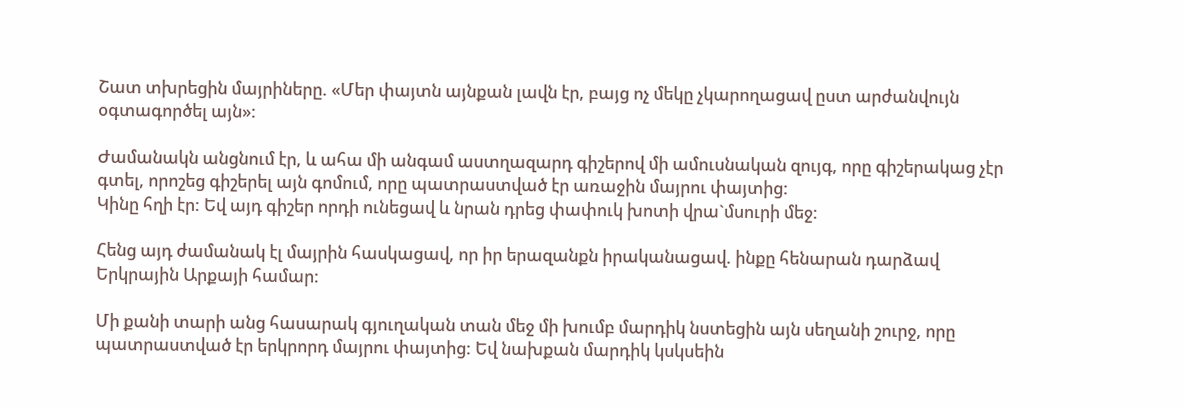Շատ տխրեցին մայրիները. «Մեր փայտն այնքան լավն էր, բայց ոչ մեկը չկարողացավ ըստ արժանվույն օգտագործել այն»:

Ժամանակն անցնում էր, և ահա մի անգամ աստղազարդ գիշերով մի ամուսնական զույգ, որը գիշերակաց չէր գտել, որոշեց գիշերել այն գոմում, որը պատրաստված էր առաջին մայրու փայտից:
Կինը հղի էր: Եվ այդ գիշեր որդի ունեցավ և նրան դրեց փափուկ խոտի վրա`մսուրի մեջ:

Հենց այդ ժամանակ էլ մայրին հասկացավ, որ իր երազանքն իրականացավ. ինքը հենարան դարձավ Երկրային Արքայի համար:

Մի քանի տարի անց հասարակ գյուղական տան մեջ մի խումբ մարդիկ նստեցին այն սեղանի շուրջ, որը պատրաստված էր երկրորդ մայրու փայտից: Եվ նախքան մարդիկ կսկսեին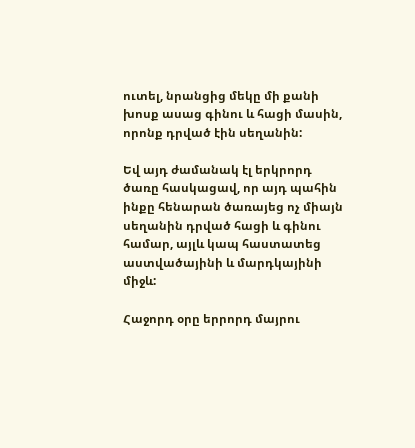ուտել, նրանցից մեկը մի քանի խոսք ասաց գինու և հացի մասին, որոնք դրված էին սեղանին:

Եվ այդ ժամանակ էլ երկրորդ ծառը հասկացավ, որ այդ պահին ինքը հենարան ծառայեց ոչ միայն սեղանին դրված հացի և գինու համար, այլև կապ հաստատեց աստվածայինի և մարդկայինի միջև:

Հաջորդ օրը երրորդ մայրու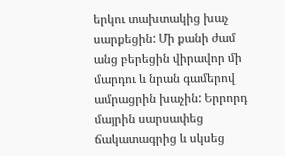երկու տախտակից խաչ սարքեցին: Մի քանի ժամ անց բերեցին վիրավոր մի մարդու և նրան գամերով ամրացրին խաչին: Երրորդ մայրին սարսափեց ճակատագրից և սկսեց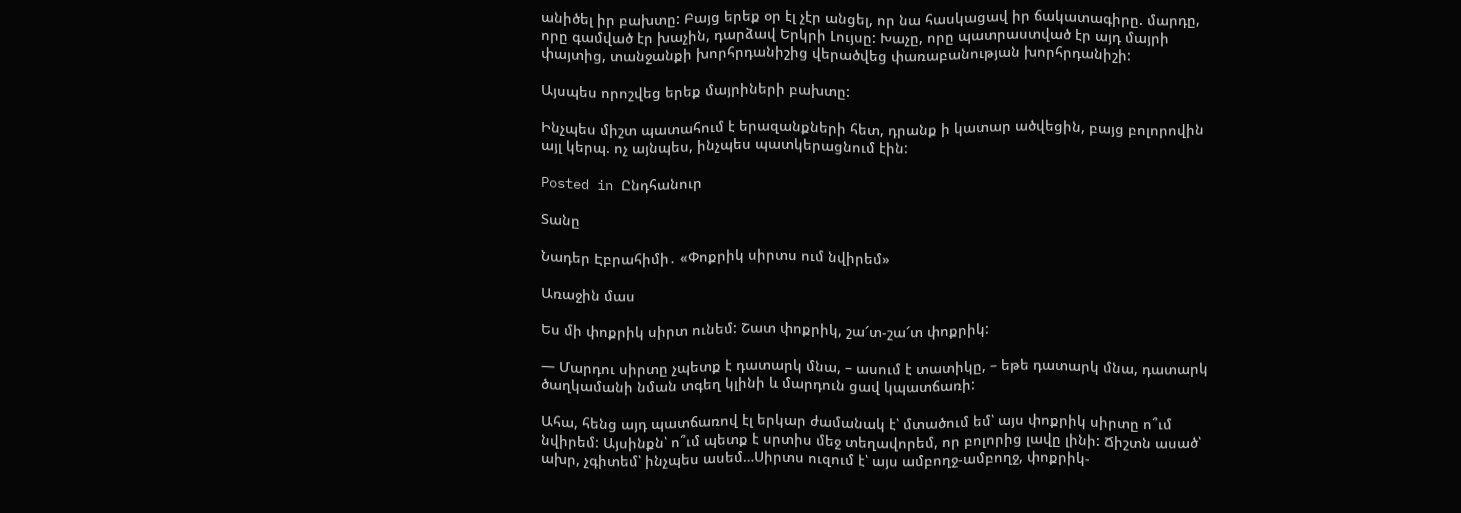անիծել իր բախտը: Բայց երեք օր էլ չէր անցել, որ նա հասկացավ իր ճակատագիրը. մարդը, որը գամված էր խաչին, դարձավ Երկրի Լույսը: Խաչը, որը պատրաստված էր այդ մայրի փայտից, տանջանքի խորհրդանիշից վերածվեց փառաբանության խորհրդանիշի:

Այսպես որոշվեց երեք մայրիների բախտը:

Ինչպես միշտ պատահում է երազանքների հետ, դրանք ի կատար ածվեցին, բայց բոլորովին այլ կերպ. ոչ այնպես, ինչպես պատկերացնում էին:

Posted in Ընդհանուր

Տանը

Նադեր Էբրահիմի․ «Փոքրիկ սիրտս ում նվիրեմ»

Առաջին մաս

Ես մի փոքրիկ սիրտ ունեմ: Շատ փոքրիկ, շա՜տ-շա՜տ փոքրիկ:

— Մարդու սիրտը չպետք է դատարկ մնա, – ասում է տատիկը, – եթե դատարկ մնա, դատարկ ծաղկամանի նման տգեղ կլինի և մարդուն ցավ կպատճառի:

Ահա, հենց այդ պատճառով էլ երկար ժամանակ է՝ մտածում եմ՝ այս փոքրիկ սիրտը ո՞ւմ նվիրեմ: Այսինքն՝ ո՞ւմ պետք է սրտիս մեջ տեղավորեմ, որ բոլորից լավը լինի: Ճիշտն ասած՝ ախր, չգիտեմ՝ ինչպես ասեմ…Սիրտս ուզում է՝ այս ամբողջ-ամբողջ, փոքրիկ-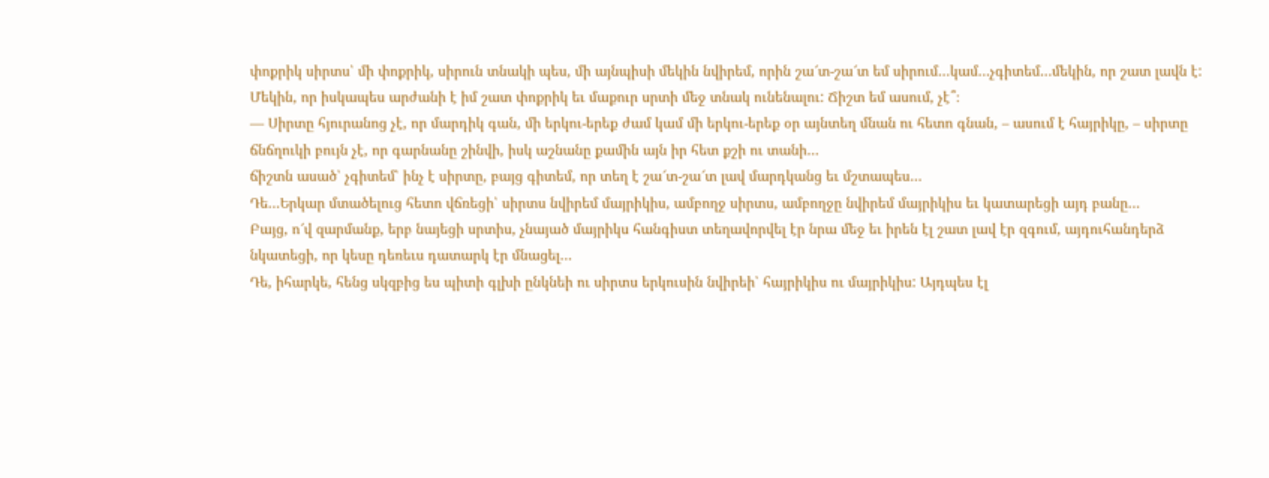փոքրիկ սիրտս՝ մի փոքրիկ, սիրուն տնակի պես, մի այնպիսի մեկին նվիրեմ, որին շա՜տ-շա՜տ եմ սիրում…կամ…չգիտեմ…մեկին, որ շատ լավն է: Մեկին, որ իսկապես արժանի է իմ շատ փոքրիկ եւ մաքուր սրտի մեջ տնակ ունենալու: Ճիշտ եմ ասում, չէ՞։
— Սիրտը հյուրանոց չէ, որ մարդիկ գան, մի երկու-երեք ժամ կամ մի երկու-երեք օր այնտեղ մնան ու հետո գնան, – ասում է հայրիկը, – սիրտը ճնճղուկի բույն չէ, որ գարնանը շինվի, իսկ աշնանը քամին այն իր հետ քշի ու տանի…
ճիշտն ասած՝ չգիտեմ՝ ինչ է սիրտը, բայց գիտեմ, որ տեղ է շա՜տ-շա՜տ լավ մարդկանց եւ մշտապես…
Դե…Երկար մտածելուց հետո վճռեցի՝ սիրտս նվիրեմ մայրիկիս, ամբողջ սիրտս, ամբողջը նվիրեմ մայրիկիս եւ կատարեցի այդ բանը…
Բայց, ո՜վ զարմանք, երբ նայեցի սրտիս, չնայած մայրիկս հանգիստ տեղավորվել էր նրա մեջ եւ իրեն էլ շատ լավ էր զգում, այդուհանդերձ նկատեցի, որ կեսը դեռեւս դատարկ էր մնացել…
Դե, իհարկե, հենց սկզբից ես պիտի գլխի ընկնեի ու սիրտս երկուսին նվիրեի՝ հայրիկիս ու մայրիկիս: Այդպես էլ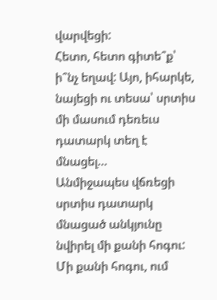վարվեցի:
Հետո, հետո գիտե՞ք՝ ի՞նչ եղավ: Այո, իհարկե, նայեցի ու տեսա՝ սրտիս մի մասում դեռեւս դատարկ տեղ է մնացել…
Անմիջապես վճռեցի սրտիս դատարկ մնացած անկյունը նվիրել մի քանի հոգու: Մի քանի հոգու, ում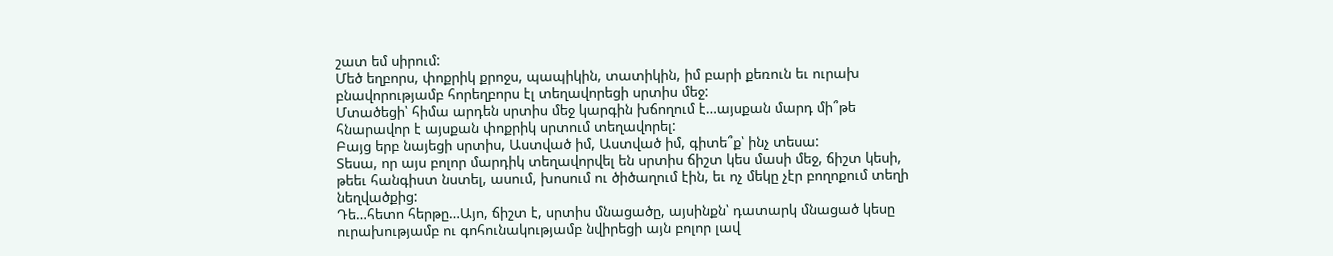շատ եմ սիրում:
Մեծ եղբորս, փոքրիկ քրոջս, պապիկին, տատիկին, իմ բարի քեռուն եւ ուրախ բնավորությամբ հորեղբորս էլ տեղավորեցի սրտիս մեջ:
Մտածեցի՝ հիմա արդեն սրտիս մեջ կարգին խճողում է…այսքան մարդ մի՞թե հնարավոր է այսքան փոքրիկ սրտում տեղավորել:
Բայց երբ նայեցի սրտիս, Աստված իմ, Աստված իմ, գիտե՞ք՝ ինչ տեսա:
Տեսա, որ այս բոլոր մարդիկ տեղավորվել են սրտիս ճիշտ կես մասի մեջ, ճիշտ կեսի, թեեւ հանգիստ նստել, ասում, խոսում ու ծիծաղում էին, եւ ոչ մեկը չէր բողոքում տեղի նեղվածքից:
Դե…հետո հերթը…Այո, ճիշտ է, սրտիս մնացածը, այսինքն՝ դատարկ մնացած կեսը ուրախությամբ ու գոհունակությամբ նվիրեցի այն բոլոր լավ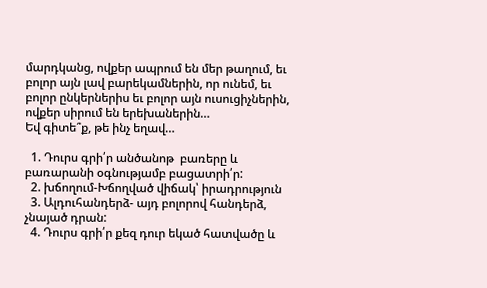մարդկանց, ովքեր ապրում են մեր թաղում, եւ բոլոր այն լավ բարեկամներին, որ ունեմ, եւ բոլոր ընկերներիս եւ բոլոր այն ուսուցիչներին, ովքեր սիրում են երեխաներին…
Եվ գիտե՞ք, թե ինչ եղավ…

  1. Դուրս գրի՛ր անծանոթ  բառերը և բառարանի օգնությամբ բացատրի՛ր:
  2. խճողում-Խճողված վիճակ՝ իրադրություն
  3. Ալդուհանդերձ- այդ բոլորով հանդերձ, չնայած դրան:
  4. Դուրս գրի՛ր քեզ դուր եկած հատվածը և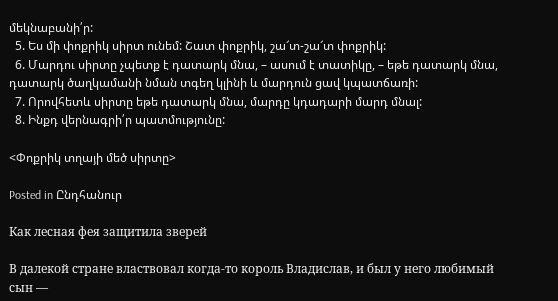մեկնաբանի՛ր:
  5. Ես մի փոքրիկ սիրտ ունեմ: Շատ փոքրիկ, շա՜տ-շա՜տ փոքրիկ:
  6. Մարդու սիրտը չպետք է դատարկ մնա, – ասում է տատիկը, – եթե դատարկ մնա, դատարկ ծաղկամանի նման տգեղ կլինի և մարդուն ցավ կպատճառի:
  7. Որովհետև սիրտը եթե դատարկ մնա, մարդը կդադարի մարդ մնալ:
  8. Ինքդ վերնագրի՛ր պատմությունը:

<Փոքրիկ տղայի մեծ սիրտը>

Posted in Ընդհանուր

Как лесная фея защитила зверей

В далекой стране властвовал когда-то король Владислав, и был у него любимый сын —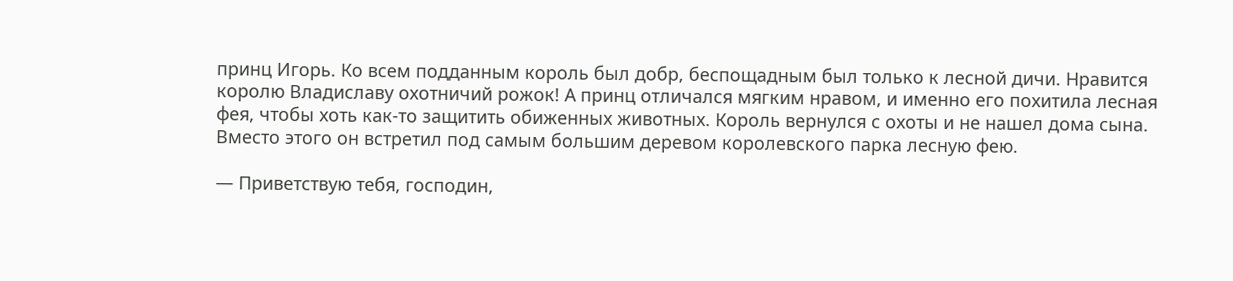принц Игорь. Ко всем подданным король был добр, беспощадным был только к лесной дичи. Нравится королю Владиславу охотничий рожок! А принц отличался мягким нравом, и именно его похитила лесная фея, чтобы хоть как-то защитить обиженных животных. Король вернулся с охоты и не нашел дома сына. Вместо этого он встретил под самым большим деревом королевского парка лесную фею.

— Приветствую тебя, господин,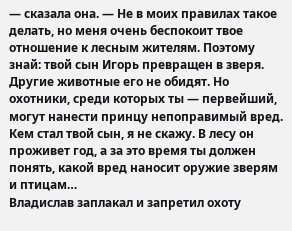— сказала она. — Не в моих правилах такое делать, но меня очень беспокоит твое отношение к лесным жителям. Поэтому знай: твой сын Игорь превращен в зверя. Другие животные его не обидят. Но охотники, среди которых ты — первейший, могут нанести принцу непоправимый вред. Кем стал твой сын, я не скажу. В лесу он проживет год, а за это время ты должен понять, какой вред наносит оружие зверям и птицам…
Владислав заплакал и запретил охоту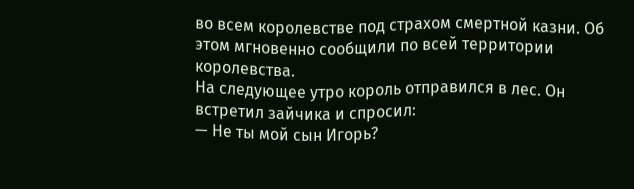во всем королевстве под страхом смертной казни. Об этом мгновенно сообщили по всей территории королевства.
На следующее утро король отправился в лес. Он встретил зайчика и спросил:
— Не ты мой сын Игорь?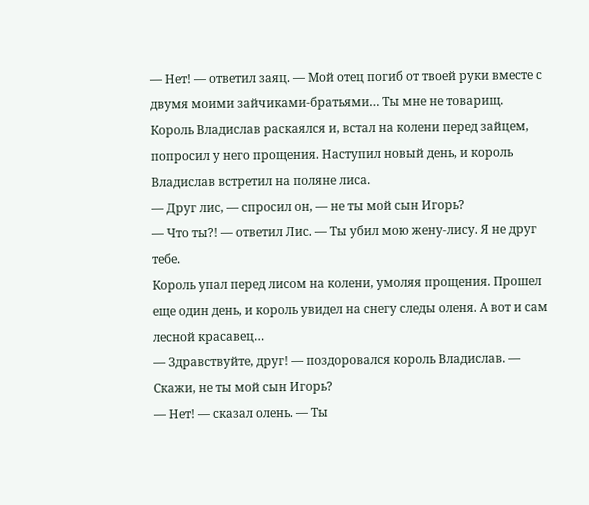— Нет! — ответил заяц. — Мой отец погиб от твоей руки вместе с двумя моими зайчиками-братьями… Ты мне не товарищ.
Король Владислав раскаялся и, встал на колени перед зайцем, попросил у него прощения. Наступил новый день, и король Владислав встретил на поляне лиса.
— Друг лис, — спросил он, — не ты мой сын Игорь?
— Что ты?! — ответил Лис. — Ты убил мою жену-лису. Я не друг тебе.
Король упал перед лисом на колени, умоляя прощения. Прошел еще один день, и король увидел на снегу следы оленя. А вот и сам лесной красавец…
— Здравствуйте, друг! — поздоровался король Владислав. — Скажи, не ты мой сын Игорь?
— Нет! — сказал олень. — Ты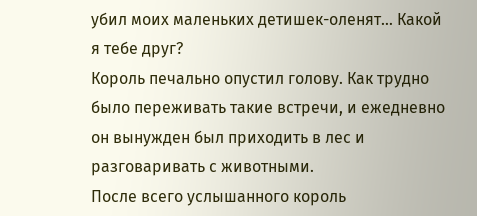убил моих маленьких детишек-оленят… Какой я тебе друг?
Король печально опустил голову. Как трудно было переживать такие встречи, и ежедневно он вынужден был приходить в лес и разговаривать с животными.
После всего услышанного король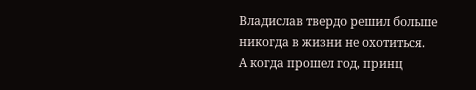Владислав твердо решил больше никогда в жизни не охотиться.
А когда прошел год, принц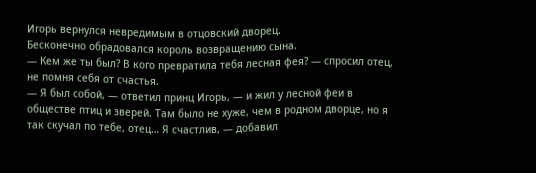Игорь вернулся невредимым в отцовский дворец.
Бесконечно обрадовался король возвращению сына.
— Кем же ты был? В кого превратила тебя лесная фея? — спросил отец, не помня себя от счастья.
— Я был собой, — ответил принц Игорь, — и жил у лесной феи в обществе птиц и зверей. Там было не хуже, чем в родном дворце, но я так скучал по тебе, отец… Я счастлив, — добавил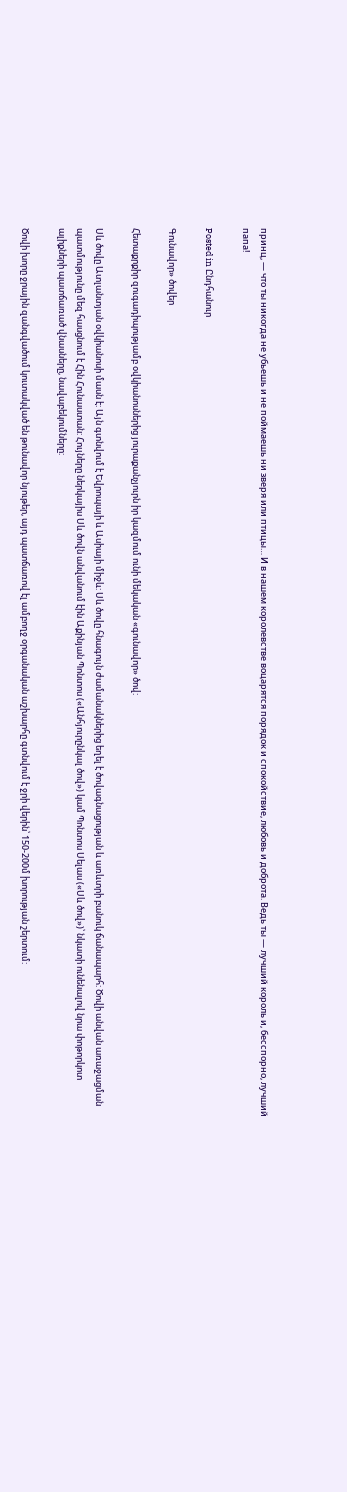принц, — что ты никогда не убьешь и не поймаешь ни зверя или птицы… И в нашем королевстве воцарятся порядок и спокойствие, любовь и доброта. Ведь ты — лучший король и, бесспорно, лучший папа!

Posted in Ընդհանուր

Գունավոր» ծովեր

Հետաքրքիր զուգադիպությամբ օվկիանոսներից յուրաքանչյուրն իր կազմում ունի մեկական «գունավոր» ծով:

Սև ծովը Ատլանտյան օվկիանոսի մասն է: Այն գտնվում է Եվրոպայի և Ասիայի միջև: Սև ծովը հնագույն ժամանակներից եղել է ծովագնացության և առևտրի բանուկ ճանապարհ: Ծովի անվան առաջացման պատմությունը մեզ հասցնում է Հին Հունաստան: Հույները ներկայիս Սև ծովն անվանում էին Աքինյան Պոնտոս («Անհյուրընկալ ծով») կամ Պոնտոս Սելաս («Սև ծով»)՝ նկատի ունենալով նրա փոթորկոտ ալիքների պատճառած վնասները, նավաբեկումները:

Ծովի խորը ջրային զանգվածում կուտակված են թունավոր նյութեր, այդ պատճառով էլ ամբողջ օրգանական աշխարհը գտնվում է ջրի վերին՝ 150-200մ խորության շերտում: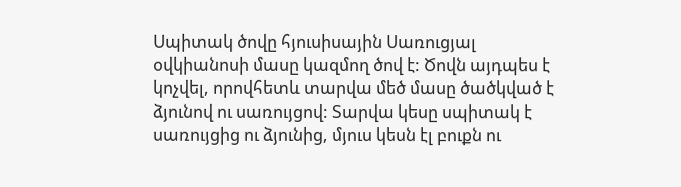Սպիտակ ծովը հյուսիսային Սառուցյալ օվկիանոսի մասը կազմող ծով է: Ծովն այդպես է կոչվել, որովհետև տարվա մեծ մասը ծածկված է ձյունով ու սառույցով: Տարվա կեսը սպիտակ է սառույցից ու ձյունից, մյուս կեսն էլ բուքն ու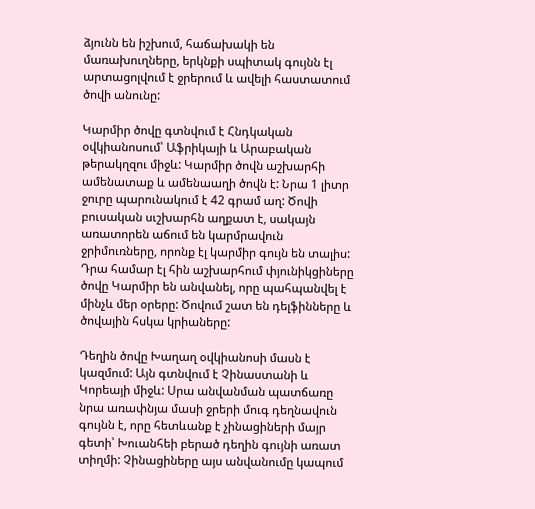ձյունն են իշխում, հաճախակի են մառախուղները, երկնքի սպիտակ գույնն էլ արտացոլվում է ջրերում և ավելի հաստատում ծովի անունը:

Կարմիր ծովը գտնվում է Հնդկական օվկիանոսում՝ Աֆրիկայի և Արաբական թերակղզու միջև: Կարմիր ծովն աշխարհի ամենատաք և ամենաաղի ծովն է: Նրա 1 լիտր ջուրը պարունակում է 42 գրամ աղ: Ծովի բուսական սւշխարհն աղքատ է, սակայն առատորեն աճում են կարմրավուն ջրիմուռները, որոնք էլ կարմիր գույն են տալիս: Դրա համար էլ հին աշխարհում փյունիկցիները ծովը Կարմիր են անվանել, որը պահպանվել է մինչև մեր օրերը: Ծովում շատ են դելֆինները և ծովային հսկա կրիաները:

Դեղին ծովը Խաղաղ օվկիանոսի մասն է կազմում: Այն գտնվում է Չինաստանի և Կորեայի միջև: Սրա անվանման պատճառը նրա առափնյա մասի ջրերի մուգ դեղնավուն գույնն է, որը հետևանք է չինացիների մայր գետի՝ Խուանհեի բերած դեղին գույնի առատ տիղմի: Չինացիները այս անվանումը կապում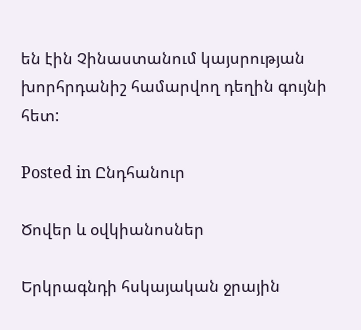են էին Չինաստանում կայսրության խորհրդանիշ համարվող դեղին գույնի հետ:

Posted in Ընդհանուր

Ծովեր և օվկիանոսներ

Երկրագնդի հսկայական ջրային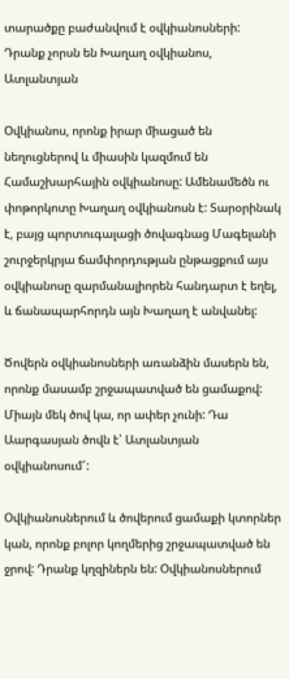տարածքը բաժանվում է օվկիանոսների: Դրանք չորսն են Խաղաղ օվկիանոս, Ատլանտյան

Օվկիանոս, որոնք իրար միացած են նեղուցներով և միասին կազմում են Համաշխարհային օվկիանոսը: Ամենամեծն ու փոթորկոտը Խաղաղ օվկիանոսն է: Տարօրինակ է, բայց պորտուգալացի ծովագնաց Մագելանի շուրջերկրյա ճամփորդության ընթացքում այս օվկիանոսը զարմանալիորեն հանդարտ է եղել, և ճանապարհորդն այն Խաղաղ է անվանել:

Ծովերն օվկիանոսների առանձին մասերն են, որոնք մասամբ շրջապատված են ցամաքով: Միայն մեկ ծով կա, որ ափեր չունի: Դա Աարգասյան ծովն է՝ Ատլանտյան օվկիանոսում՜:

Օվկիանոսներում և ծովերում ցամաքի կտորներ կան, որոնք բոլոր կողմերից շրջապատված են ջրով: Դրանք կղզիներն են: Օվկիանոսներում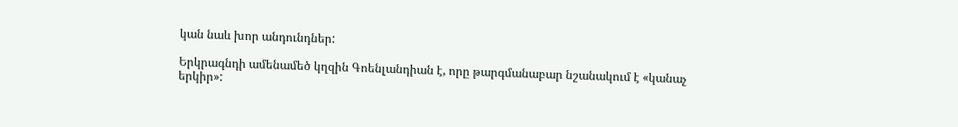կան նաև խոր անդունդներ:

Երկրագնդի ամենամեծ կղզին Գոենլանդիան է, որը թարգմանաբար նշանակում է «կանաչ երկիր»: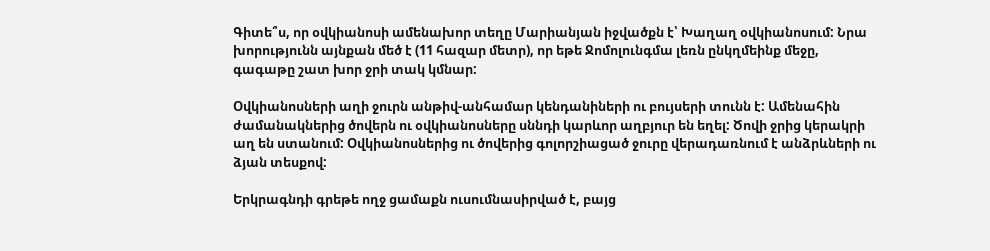Գիտե՞ս, որ օվկիանոսի ամենախոր տեղը Մարիանյան իջվածքն է՝ Խաղաղ օվկիանոսում: Նրա խորությունն այնքան մեծ է (11 հազար մետր), որ եթե Ջոմոլունգմա լեռն ընկղմեինք մեջը, գագաթը շատ խոր ջրի տակ կմնար:

Օվկիանոսների աղի ջուրն անթիվ-անհամար կենդանիների ու բույսերի տունն է: Ամենահին ժամանակներից ծովերն ու օվկիանոսները սննդի կարևոր աղբյուր են եղել: Ծովի ջրից կերակրի աղ են ստանում: Օվկիանոսներից ու ծովերից գոլորշիացած ջուրը վերադառնում է անձրևների ու ձյան տեսքով:

Երկրագնդի գրեթե ողջ ցամաքն ուսումնասիրված է, բայց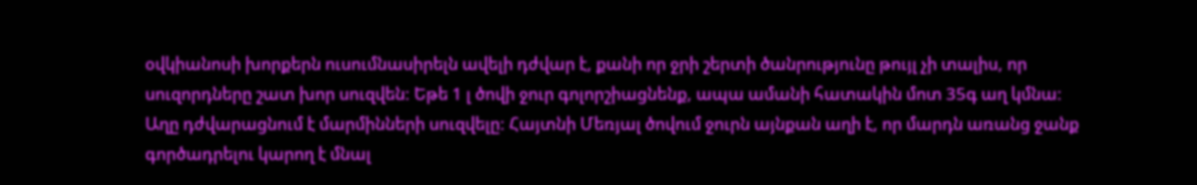օվկիանոսի խորքերն ուսումնասիրելն ավելի դժվար է, քանի որ ջրի շերտի ծանրությունը թույլ չի տալիս, որ սուզորդները շատ խոր սուզվեն: Եթե 1 լ ծովի ջուր գոլորշիացնենք, ապա ամանի հատակին մոտ 35գ աղ կմնա: Աղը դժվարացնում է մարմինների սուզվելը: Հայտնի Մեռյալ ծովում ջուրն այնքան աղի է, որ մարդն առանց ջանք գործադրելու կարող է մնալ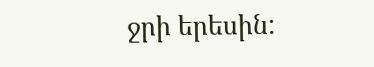ջրի երեսին: